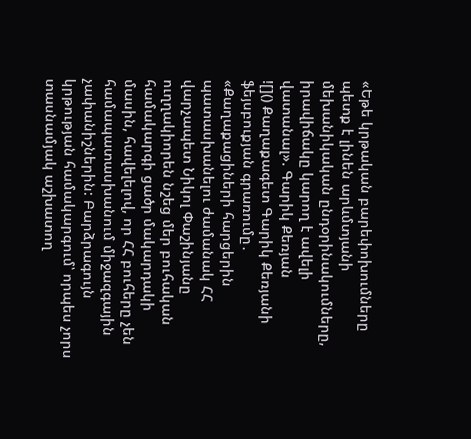«Եթե կրթական բարեփոխումները պետք է լինեն արևմտյանի մեխանիկական ընդօրինակումները, իրավիճակը կարող է ավելի վատանալ». Գարիկ Քեռյան
![]() Քաղաքագետ Գարիկ Քեռյանի ֆեյսբուքյան գրառումը․ «Քաղաքացիների հարցերին պատասխանելու ժամանակ ՀՀ վարչապետ Նիկոլ Փաշինյանը ուղղակիորեն նշեց մեր բուհական համակարգի ցածր մակարդակի մասին, հավելելով, որ ՀՀ բուհերը չեն համապատասխանում միջազգային չափանիշներին: Բարձրագույն կրթության համակարգում՝ որպես չորս տասնամյակ աշխատող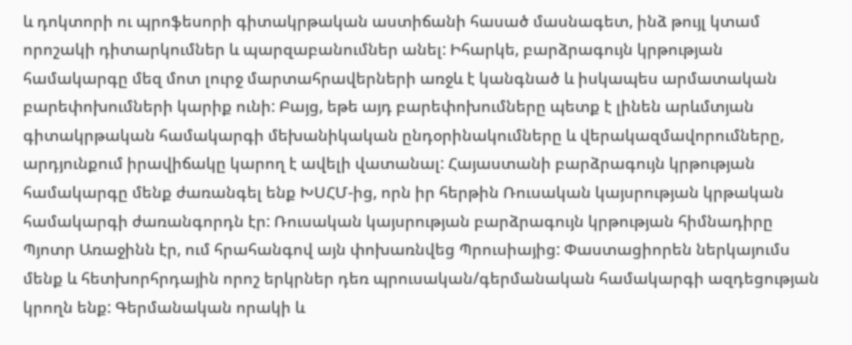և դոկտորի ու պրոֆեսորի գիտակրթական աստիճանի հասած մասնագետ, ինձ թույլ կտամ որոշակի դիտարկումներ և պարզաբանումներ անել: Իհարկե, բարձրագույն կրթության համակարգը մեզ մոտ լուրջ մարտահրավերների առջև է կանգնած և իսկապես արմատական բարեփոխումների կարիք ունի: Բայց, եթե այդ բարեփոխումները պետք է լինեն արևմտյան գիտակրթական համակարգի մեխանիկական ընդօրինակումները և վերակազմավորումները, արդյունքում իրավիճակը կարող է ավելի վատանալ: Հայաստանի բարձրագույն կրթության համակարգը մենք ժառանգել ենք ԽՍՀՄ-ից, որն իր հերթին Ռուսական կայսրության կրթական համակարգի ժառանգորդն էր: Ռուսական կայսրության բարձրագույն կրթության հիմնադիրը Պյոտր Առաջինն էր, ում հրահանգով այն փոխառնվեց Պրուսիայից: Փաստացիորեն ներկայումս մենք և հետխորհրդային որոշ երկրներ դեռ պրուսական/գերմանական համակարգի ազդեցության կրողն ենք: Գերմանական որակի և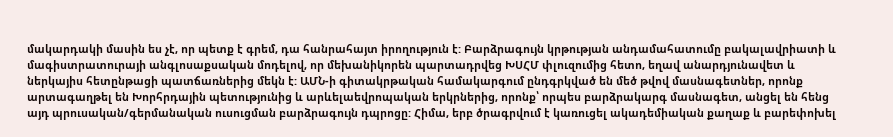մակարդակի մասին ես չէ, որ պետք է գրեմ, դա հանրահայտ իրողություն է: Բարձրագույն կրթության անդամահատումը բակալավրիատի և մագիստրատուրայի անգլոսաքսական մոդելով, որ մեխանիկորեն պարտադրվեց ԽՍՀՄ փլուզումից հետո, եղավ անարդյունավետ և ներկայիս հետընթացի պատճառներից մեկն է: ԱՄՆ-ի գիտակրթական համակարգում ընդգրկված են մեծ թվով մասնագետներ, որոնք արտագաղթել են Խորհրդային պետությունից և արևելաեվրոպական երկրներից, որոնք՝ որպես բարձրակարգ մասնագետ, անցել են հենց այդ պրուսական/գերմանական ուսուցման բարձրագույն դպրոցը: Հիմա, երբ ծրագրվում է կառուցել ակադեմիական քաղաք և բարեփոխել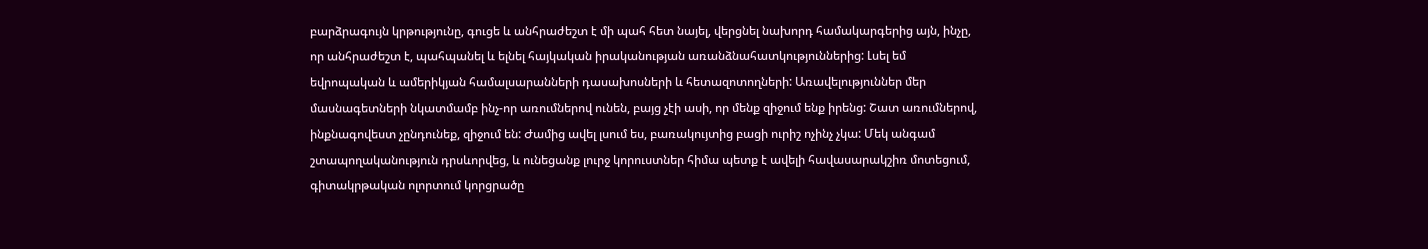բարձրագույն կրթությունը, գուցե և անհրաժեշտ է մի պահ հետ նայել, վերցնել նախորդ համակարգերից այն, ինչը, որ անհրաժեշտ է, պահպանել և ելնել հայկական իրականության առանձնահատկություններից: Լսել եմ եվրոպական և ամերիկյան համալսարանների դասախոսների և հետազոտողների: Առավելություններ մեր մասնագետների նկատմամբ ինչ-որ առումներով ունեն, բայց չէի ասի, որ մենք զիջում ենք իրենց: Շատ առումներով, ինքնագովեստ չընդունեք, զիջում են: Ժամից ավել լսում ես, բառակույտից բացի ուրիշ ոչինչ չկա: Մեկ անգամ շտապողականություն դրսևորվեց, և ունեցանք լուրջ կորուստներ հիմա պետք է ավելի հավասարակշիռ մոտեցում, գիտակրթական ոլորտում կորցրածը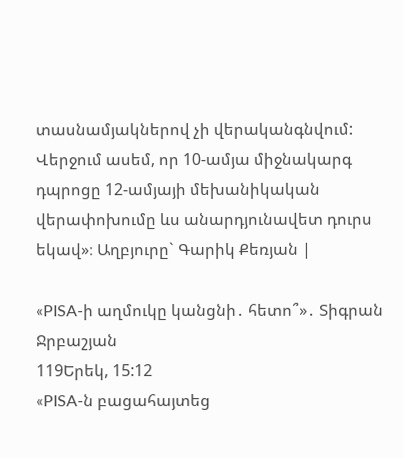տասնամյակներով չի վերականգնվում: Վերջում ասեմ, որ 10-ամյա միջնակարգ դպրոցը 12-ամյայի մեխանիկական վերափոխումը ևս անարդյունավետ դուրս եկավ»։ Աղբյուրը` Գարիկ Քեռյան |

«PISA-ի աղմուկը կանցնի․ հետո՞»․ Տիգրան Ջրբաշյան
119Երեկ, 15:12
«PISA-ն բացահայտեց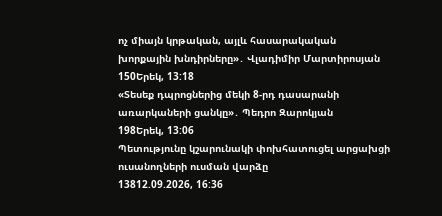ոչ միայն կրթական, այլև հասարակական խորքային խնդիրները»․ Վլադիմիր Մարտիրոսյան
150Երեկ, 13:18
«Տեսեք դպրոցներից մեկի 8-րդ դասարանի առարկաների ցանկը»․ Պեդրո Զարոկյան
198Երեկ, 13:06
Պետությունը կշարունակի փոխհատուցել արցախցի ուսանողների ուսման վարձը
13812.09.2026, 16:36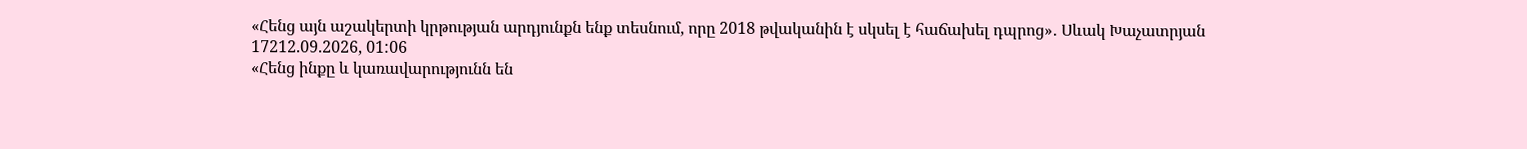«Հենց այն աշակերտի կրթության արդյունքն ենք տեսնում, որը 2018 թվականին է սկսել է հաճախել դպրոց»․ Սևակ Խաչատրյան
17212.09.2026, 01:06
«Հենց ինքը և կառավարությունն են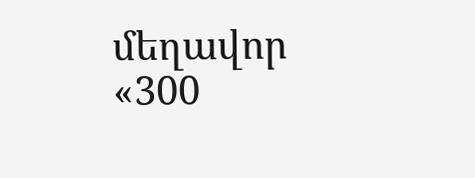մեղավոր «300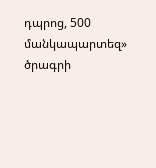դպրոց, 500 մանկապարտեզ» ծրագրի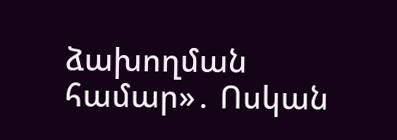ձախողման համար»․ Ոսկան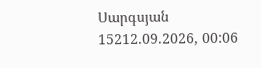Սարգսյան
15212.09.2026, 00:06